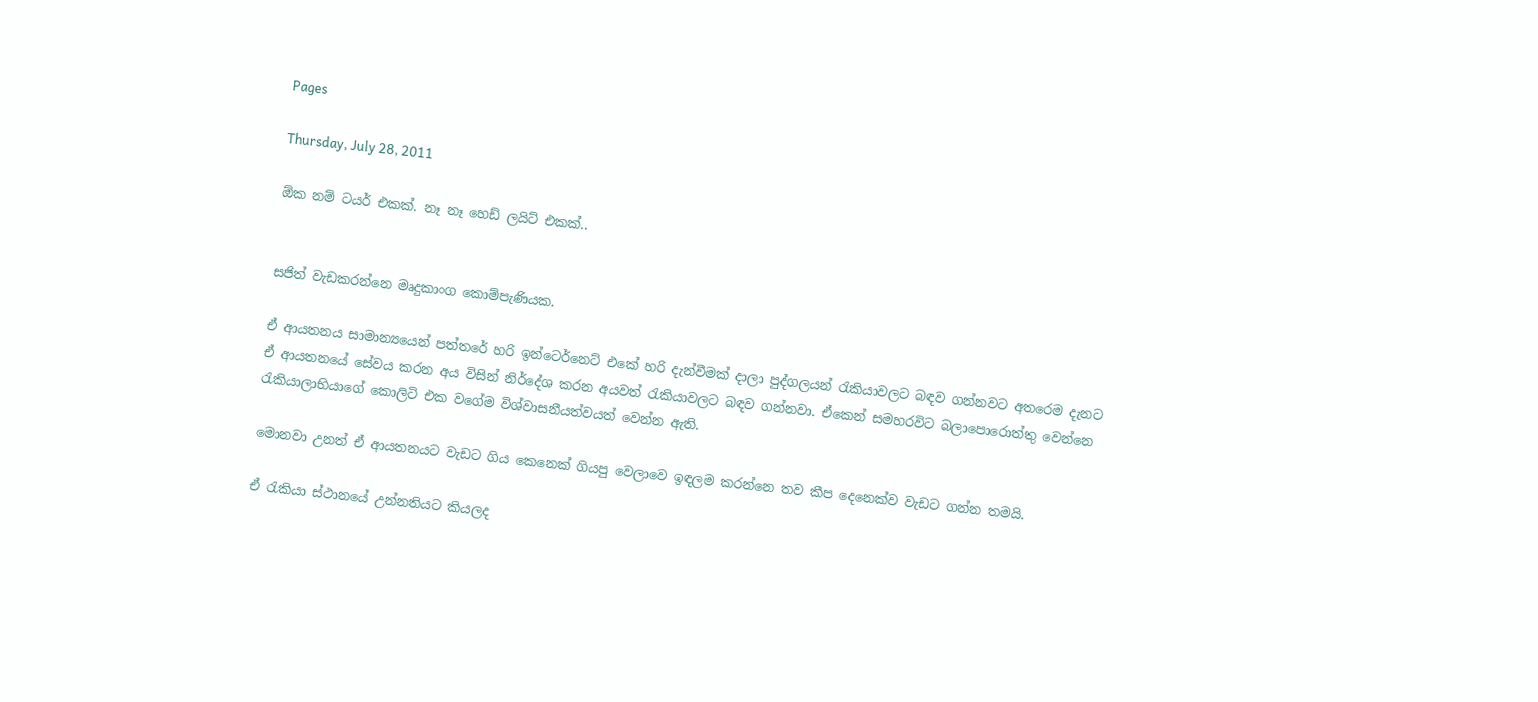Pages

Thursday, July 28, 2011

ඕක නම් ටයර් එකක්. නෑ නෑ හෙඩ් ලයිට් එකක්..


සජිත් වැඩකරන්නෙ මෘදුකාංග කොම්පැණියක.

ඒ ආයතනය සාමාන්‍යයෙන් පත්තරේ හරි ඉන්ටෙර්නෙට් එකේ හරි දැන්වීමක් දාලා පුද්ගලයන් රැකියාවලට බඳව ගන්නවට අතරෙම දැනට ඒ ආයතනයේ සේවය කරන අය විසින් නිර්දේශ කරන අයවත් රැකියාවලට බඳව ගන්නවා. ඒකෙන් සමහරවිට බලාපොරොත්තු වෙන්නෙ රැකියාලාභියාගේ කොලිටි එක වගේම විශ්වාසනීයත්වයත් වෙන්න ඇති.

මොනවා උනත් ඒ ආයතනයට වැඩට ගිය කෙනෙක් ගියපු වෙලාවෙ ඉඳලම කරන්නෙ තව කීප දෙනෙක්ව වැඩට ගන්න තමයි.

ඒ රැකියා ස්ථානයේ උන්නතියට කියලද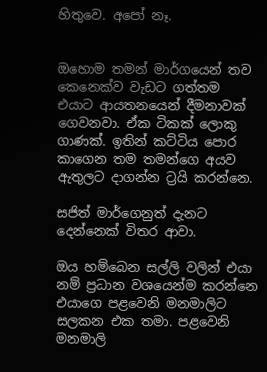හිතුවෙ. අපෝ නෑ.


ඔහොම තමන් මාර්ගයෙන් තව කෙනෙක්ව වැඩට ගත්තම එයාට ආයතනයෙන් දීමනාවක් ගෙවනවා. ඒක ටිකක් ලොකු ගාණක්. ඉතින් කට්ටිය පොර කාගෙන තම තමන්ගෙ අයව ඇතුලට දාගන්න ට්‍රයි කරන්නෙ.

සජිත් මාර්ගෙනුත් දැනට දෙන්නෙක් විතර ආවා.

ඔය හම්බෙන සල්ලි වලින් එයා නම් ප්‍රධාන වශයෙන්ම කරන්නෙ එයාගෙ පළවෙනි මනමාලිට සලකන එක තමා. පළවෙනි මනමාලි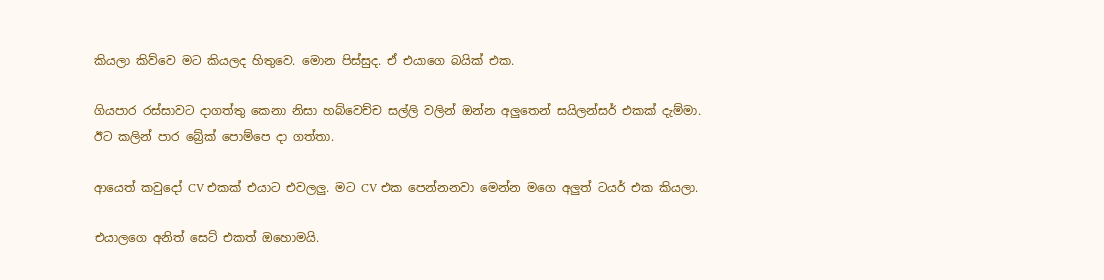කියලා කිව්වෙ මට කියලද හිතුවෙ. මොන පිස්සුද. ඒ එයාගෙ බයික් එක.

ගියපාර රස්සාවට දාගත්තු කෙනා නිසා හබ්වෙච්ච සල්ලි වලින් ඔන්න අලුතෙන් සයිලන්සර් එකක් දැම්මා.
ඊට කලින් පාර බ්‍රේක් පොම්පෙ දා ගත්තා.

ආයෙත් කවුදෝ CV එකක් එයාට එවලලු. මට CV එක පෙන්නනවා මෙන්න මගෙ අලුත් ටයර් එක කියලා.

එයාලගෙ අනිත් සෙට් එකත් ඔහොමයි.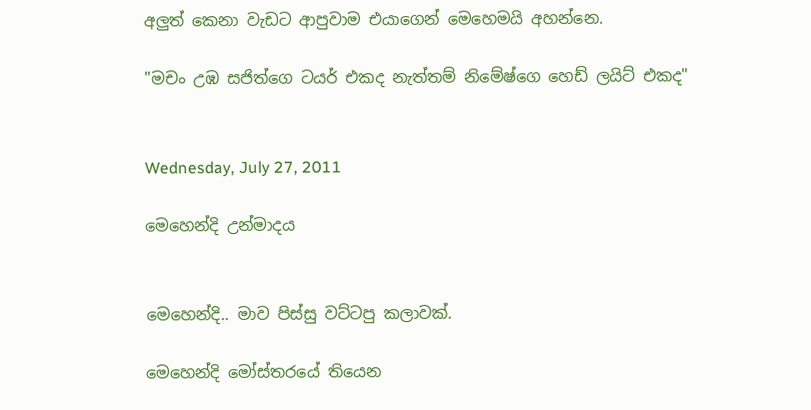අලුත් කෙනා වැඩට ආපුවාම එයාගෙන් මෙහෙමයි අහන්නෙ.

"මචං උඹ සජිත්ගෙ ටයර් එකද නැත්තම් නිමේෂ්ගෙ හෙඩ් ලයිට් එකද"


Wednesday, July 27, 2011

මෙහෙන්දි උන්මාදය


මෙහෙන්දි.. මාව පිස්සු වට්ටපු කලාවක්.

මෙහෙන්දි මෝස්තරයේ තියෙන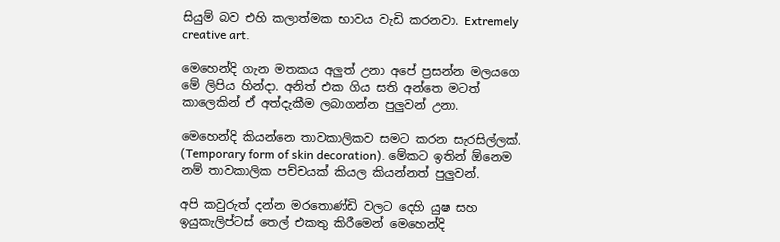සියුම් බව එහි කලාත්මක භාවය වැඩි කරනවා. Extremely creative art.

මෙහෙන්දි ගැන මතකය අලුත් උනා අපේ ප්‍රසන්න මලයගෙ මේ ලිපිය හින්දා. අනිත් එක ගිය සති අන්තෙ මටත් කාලෙකින් ඒ අත්දැකීම ලබාගන්න පුලුවන් උනා.

මෙහෙන්දි කියන්නෙ තාවකාලිකව සමට කරන සැරසිල්ලක්. (Temporary form of skin decoration). මේකට ඉතින් ඕනෙම නම් තාවකාලික පච්චයක් කියල කියන්නත් පුලුවන්.

අපි කවුරුත් දන්න මරතොණ්ඩි වලට දෙහි යුෂ සහ ඉයුකැලිප්ටස් තෙල් එකතු කිරීමෙන් මෙහෙන්දි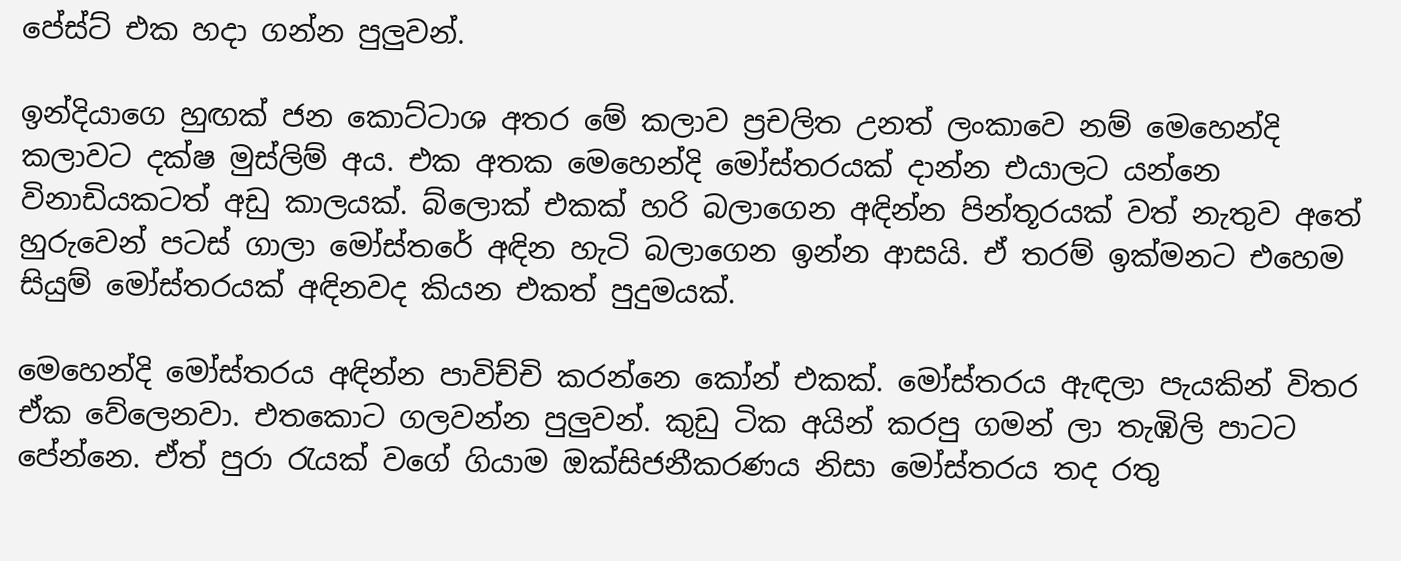පේස්ට් එක හදා ගන්න පුලුවන්.

ඉන්දියාගෙ හුඟක් ජන කොට්ටාශ අතර මේ කලාව ප්‍රචලිත උනත් ලංකාවෙ නම් මෙහෙන්දි කලාවට දක්ෂ මුස්ලිම් අය. එක අතක මෙහෙන්දි මෝස්තරයක් දාන්න එයාලට යන්නෙ විනාඩියකටත් අඩු කාලයක්. බ්ලොක් එකක් හරි බලාගෙන අඳින්න පින්තූරයක් වත් නැතුව අතේ හුරුවෙන් පටස් ගාලා මෝස්තරේ අඳින හැටි බලාගෙන ඉන්න ආසයි. ඒ තරම් ඉක්මනට එහෙම සියුම් මෝස්තරයක් අඳිනවද කියන එකත් පුදුමයක්.

මෙහෙන්දි මෝස්තරය අඳින්න පාවිච්චි කරන්නෙ කෝන් එකක්. මෝස්තරය ඇඳලා පැයකින් විතර ඒක වේලෙනවා. එතකොට ගලවන්න පුලුවන්. කුඩු ටික අයින් කරපු ගමන් ලා තැඹිලි පාටට පේන්නෙ. ඒත් පුරා රැයක් වගේ ගියාම ඔක්සිජනීකරණය නිසා මෝස්තරය තද රතු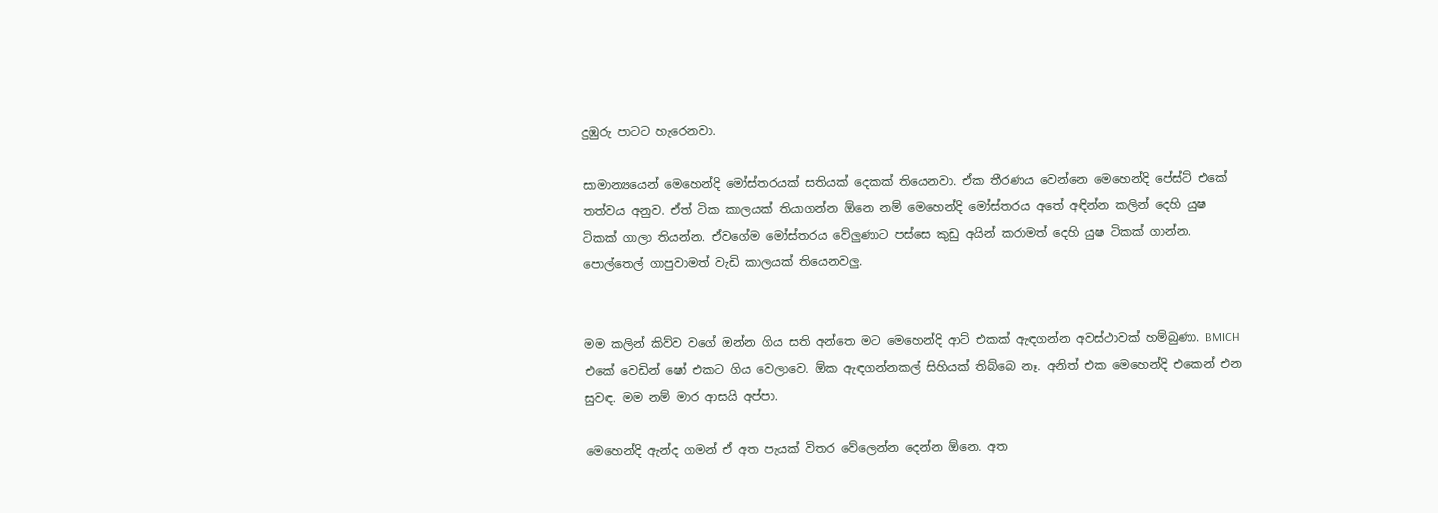දුඹුරු පාටට හැරෙනවා.

සාමාන්‍යයෙන් මෙහෙන්දි මෝස්තරයක් සතියක් දෙකක් තියෙනවා. ඒක තීරණය වෙන්නෙ මෙහෙන්දි පේස්ට් එකේ තත්වය අනුව. ඒත් ටික කාලයක් තියාගන්න ඕනෙ නම් මෙහෙන්දි මෝස්තරය අතේ අඳින්න කලින් දෙහි යුෂ ටිකක් ගාලා තියන්න. ඒවගේම මෝස්තරය වේලුණාට පස්සෙ කුඩු අයින් කරාමත් දෙහි යුෂ ටිකක් ගාන්න. පොල්තෙල් ගාපුවාමත් වැඩි කාලයක් තියෙනවලු.


මම කලින් කිව්ව වගේ ඔන්න ගිය සති අන්තෙ මට මෙහෙන්දි ආට් එකක් ඇඳගන්න අවස්ථාවක් හම්බුණා. BMICH එකේ වෙඩින් ෂෝ එකට ගිය වෙලාවෙ. ඕක ඇඳගන්නකල් සිහියක් තිබ්බෙ නෑ. අනිත් එක මෙහෙන්දි එකෙන් එන සුවඳ. මම නම් මාර ආසයි අප්පා.

මෙහෙන්දි ඇන්ද ගමන් ඒ අත පැයක් විතර වේලෙන්න දෙන්න ඕනෙ. අත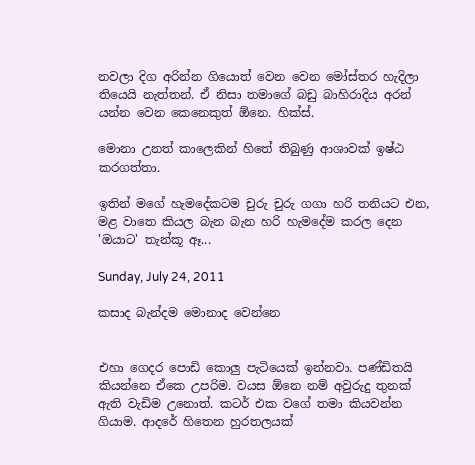නවලා දිග අරින්න ගියොත් වෙන වෙන මෝස්තර හැදිලා තියෙයි නැත්තන්. ඒ නිසා තමාගේ බඩු බාහිරාදිය අරන් යන්න වෙන කෙනෙකුත් ඕනෙ. හික්ස්.

මොනා උනත් කාලෙකින් හිතේ තිබුණු ආශාවක් ඉෂ්ඨ කරගත්තා.

ඉතින් මගේ හැමදේකටම චුරු චුරු ගගා හරි තනියට එන, මළ වාතෙ කියල බැන බැන හරි හැමදේම කරල දෙන 'ඔයාට' තැන්කූ ඈ...

Sunday, July 24, 2011

කසාද බැන්දම මොනාද වෙන්නෙ


එහා ගෙදර පොඩි කොලු පැටියෙක් ඉන්නවා. පණ්ඩිතයි කියන්නෙ ඒකෙ උපරිම. වයස ඕනෙ නම් අවුරුදු තුනක් ඇති වැඩිම උනොත්. කටර් එක වගේ තමා කියවන්න ගියාම. ආදරේ හිතෙන හුරතලයක්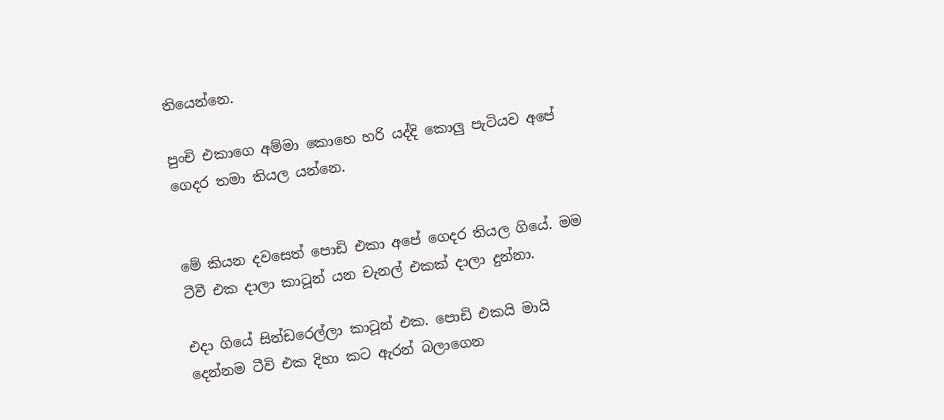තියෙන්නෙ.

පුංචි එකාගෙ අම්මා කොහෙ හරි යද්දි කොලු පැටියව අපේ ගෙදර තමා තියල යන්නෙ.


මේ කියන දවසෙත් පොඩි එකා අපේ ගෙදර තියල ගියේ. මම ටීවී එක දාලා කාටූන් යන චැනල් එකක් දාලා දුන්නා.

එදා ගියේ සින්ඩරෙල්ලා කාටූන් එක. පොඩි එකයි මායි දෙන්නම ටීවි එක දිහා කට ඇරන් බලාගෙන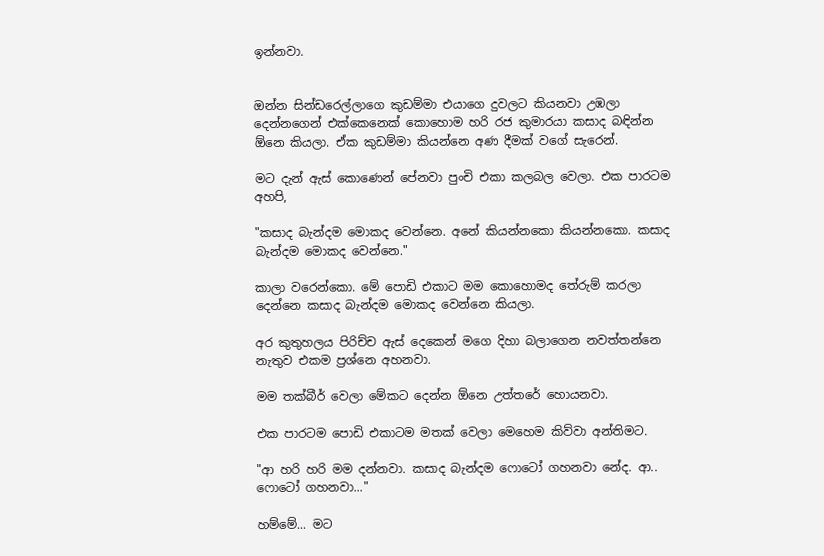ඉන්නවා.


ඔන්න සින්ඩරෙල්ලාගෙ කුඩම්මා එයාගෙ දුවලට කියනවා උඹලා දෙන්නගෙන් එක්කෙනෙක් කොහොම හරි රජ කුමාරයා කසාද බඳින්න ඕනෙ කියලා. ඒක කුඩම්මා කියන්නෙ අණ දීමක් වගේ සැරෙන්.

මට දැන් ඇස් කොණෙන් පේනවා පුංචි එකා කලබල වෙලා. එක පාරටම අහපි,

"කසාද බැන්දම මොකද වෙන්නෙ. අනේ කියන්නකො කියන්නකො. කසාද බැන්දම මොකද වෙන්නෙ."

කාලා වරෙන්කො. මේ පොඩි එකාට මම කොහොමද තේරුම් කරලා දෙන්නෙ කසාද බැන්දම මොකද වෙන්නෙ කියලා.

අර කුතුහලය පිරිච්ච ඇස් දෙකෙන් මගෙ දිහා බලාගෙන නවත්තන්නෙ නැතුව එකම ප්‍රශ්නෙ අහනවා.

මම තක්බීර් වෙලා මේකට දෙන්න ඕනෙ උත්තරේ හොයනවා.

එක පාරටම පොඩි එකාටම මතක් වෙලා මෙහෙම කිව්වා අන්තිමට.

"ආ හරි හරි මම දන්නවා. කසාද බැන්දම ෆොටෝ ගහනවා නේද. ආ.. ෆොටෝ ගහනවා..."

හම්මේ... මට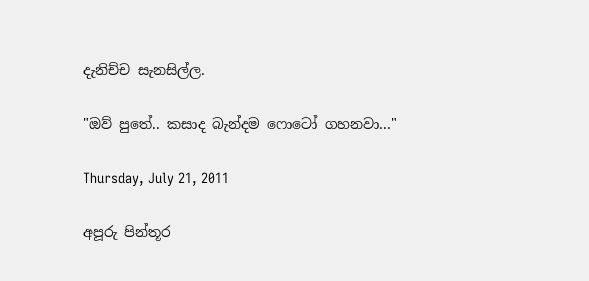දැනිච්ච සැනසිල්ල.

"ඔව් පුතේ.. කසාද බැන්දම ෆොටෝ ගහනවා..."

Thursday, July 21, 2011

අපූරු පින්තූර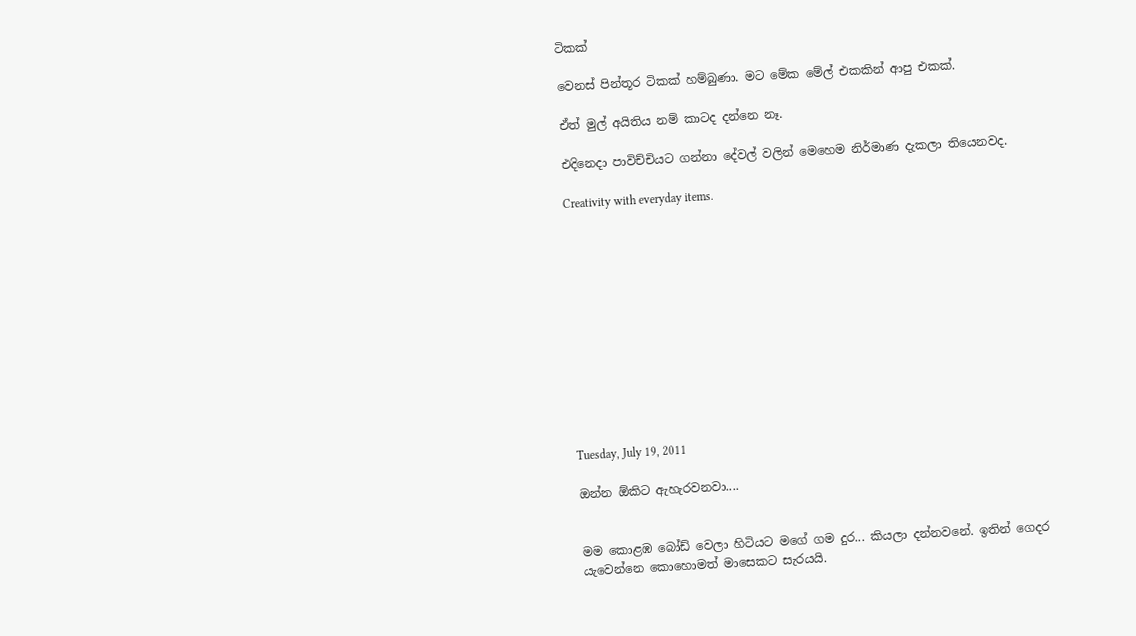ටිකක්

වෙනස් පින්තූර ටිකක් හම්බුණා. මට මේක මේල් එකකින් ආපු එකක්.

ඒත් මුල් අයිතිය නම් කාටද දන්නෙ නෑ.

එදිනෙදා පාවිච්චියට ගන්නා දේවල් වලින් මෙහෙම නිර්මාණ දැකලා තියෙනවද.

Creativity with everyday items.












Tuesday, July 19, 2011

ඔන්න ඕකිට ඇහැරවනවා....


මම කොළඹ බෝඩ් වෙලා හිටියට මගේ ගම දුර... කියලා දන්නවනේ. ඉතින් ගෙදර යැවෙන්නෙ කොහොමත් මාසෙකට සැරයයි.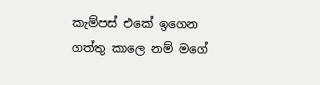කැම්පස් එකේ ඉගෙන ගත්තු කාලෙ නම් මගේ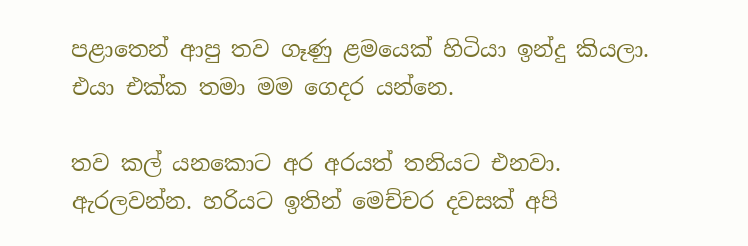පළාතෙන් ආපු තව ගෑණු ළමයෙක් හිටියා ඉන්දු කියලා. එයා එක්ක තමා මම ගෙදර යන්නෙ.

තව කල් යනකොට අර අරයත් තනියට එනවා. ඇරලවන්න. හරියට ඉතින් මෙච්චර දවසක් අපි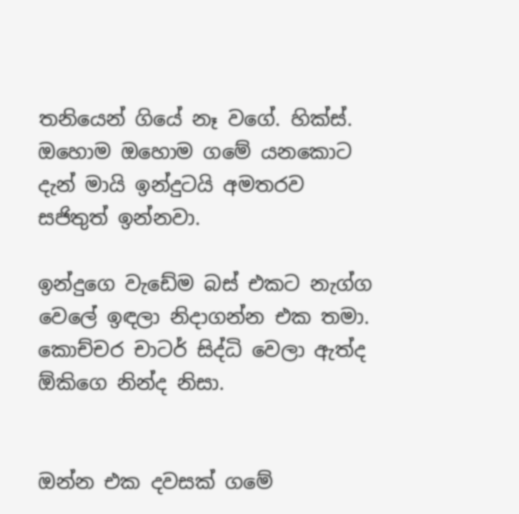තනියෙන් ගියේ නෑ වගේ. හික්ස්. ඔහොම ඔහොම ගමේ යනකොට දැන් මායි ඉන්දුටයි අමතරව සජිතුත් ඉන්නවා.

ඉන්දුගෙ වැඩේම බස් එකට නැග්ග වෙලේ ඉඳලා නිදාගන්න එක තමා. කොච්චර චාටර් සිද්ධි වෙලා ඇත්ද ඕකිගෙ නින්ද නිසා.


ඔන්න එක දවසක් ගමේ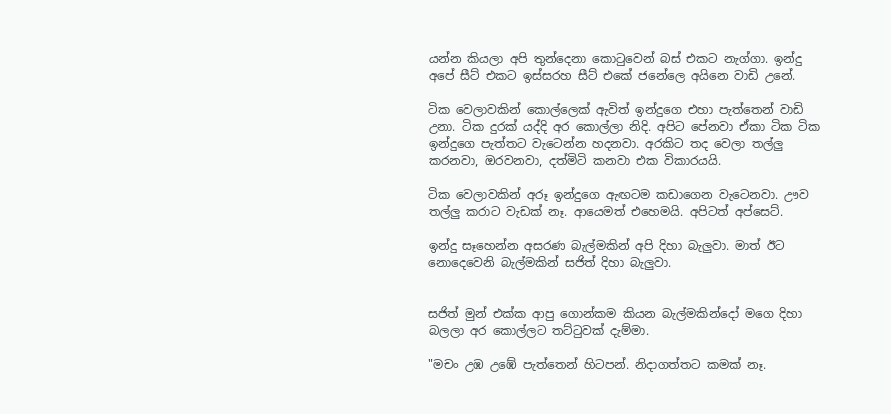යන්න කියලා අපි තුන්දෙනා කොටුවෙන් බස් එකට නැග්ගා. ඉන්දු අපේ සීට් එකට ඉස්සරහ සීට් එකේ ජනේලෙ අයිනෙ වාඩි උනේ.

ටික වෙලාවකින් කොල්ලෙක් ඇවිත් ඉන්දුගෙ එහා පැත්තෙන් වාඩි උනා. ටික දුරක් යද්දි අර කොල්ලා නිදි. අපිට පේනවා ඒකා ටික ටික ඉන්දුගෙ පැත්තට වැටෙන්න හදනවා. අරකිට තද වෙලා තල්ලු කරනවා, ඔරවනවා, දත්මිටි කනවා එක විකාරයයි.

ටික වෙලාවකින් අරූ ඉන්දුගෙ ඇඟටම කඩාගෙන වැටෙනවා. ඌව තල්ලු කරාට වැඩක් නෑ. ආයෙමත් එහෙමයි. අපිටත් අප්සෙට්.

ඉන්දු සෑහෙන්න අසරණ බැල්මකින් අපි දිහා බැලුවා. මාත් ඊට නොදෙවෙනි බැල්මකින් සජිත් දිහා බැලුවා.


සජිත් මුන් එක්ක ආපු ගොන්කම කියන බැල්මකින්දෝ මගෙ දිහා බලලා අර කොල්ලට තට්ටුවක් දැම්මා.

"මචං උඹ උඹේ පැත්තෙන් හිටපන්. නිදාගත්තට කමක් නෑ.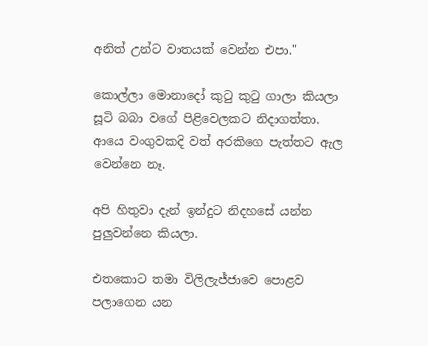අනිත් උන්ට වාතයක් වෙන්න එපා."

කොල්ලා මොනාදෝ කුටු කුටු ගාලා කියලා සූටි බබා වගේ පිළිවෙලකට නිදාගත්තා. ආයෙ වංගුවකදි වත් අරකිගෙ පැත්තට ඇල වෙන්නෙ නෑ.

අපි හිතුවා දැන් ඉන්දුට නිදහසේ යන්න පුලුවන්නෙ කියලා.

එතකොට තමා විලිලැජ්ජාවෙ පොළව පලාගෙන යන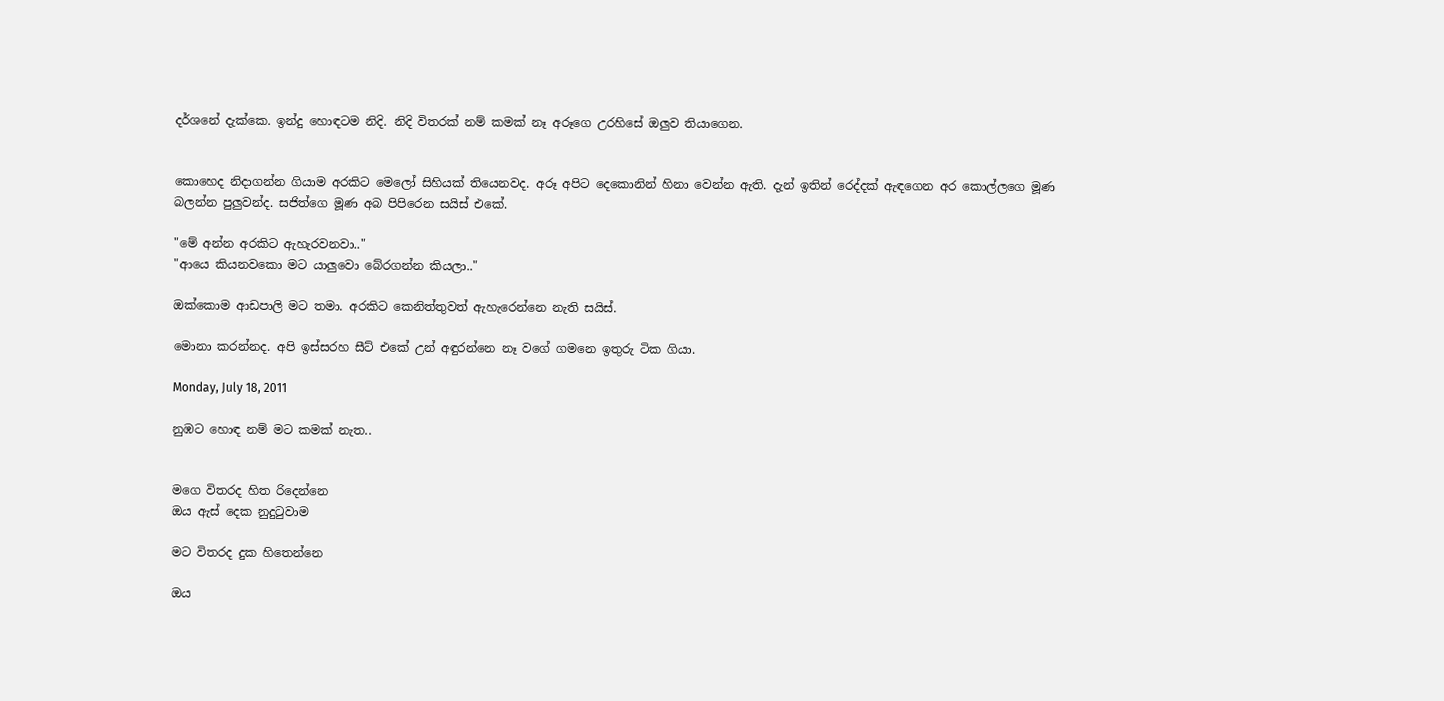දර්ශනේ දැක්කෙ. ඉන්දු හොඳටම නිදි. නිදි විතරක් නම් කමක් නෑ අරූගෙ උරහිසේ ඔලුව තියාගෙන.


කොහෙද නිදාගන්න ගියාම අරකිට මෙලෝ සිහියක් තියෙනවද. අරූ අපිට දෙකොනින් හිනා වෙන්න ඇති. දැන් ඉතින් රෙද්දක් ඇඳගෙන අර කොල්ලගෙ මූණ බලන්න පුලුවන්ද. සජිත්ගෙ මූණ අබ පිපිරෙන සයිස් එකේ.

"මේ අන්න අරකිට ඇහැරවනවා.."
"ආයෙ කියනවකො මට යාලුවො බේරගන්න කියලා.."

ඔක්කොම ආඩපාලි මට තමා. අරකිට කෙනිත්තුවත් ඇහැරෙන්නෙ නැති සයිස්.

මොනා කරන්නද. අපි ඉස්සරහ සීට් එකේ උන් අඳුරන්නෙ නෑ වගේ ගමනෙ ඉතුරු ටික ගියා.

Monday, July 18, 2011

නුඹට හොඳ නම් මට කමක් නැත..


මගෙ විතරද හිත රිදෙන්නෙ
ඔය ඇස් දෙක නුදුටුවාම

මට විතරද දුක හිතෙන්නෙ

ඔය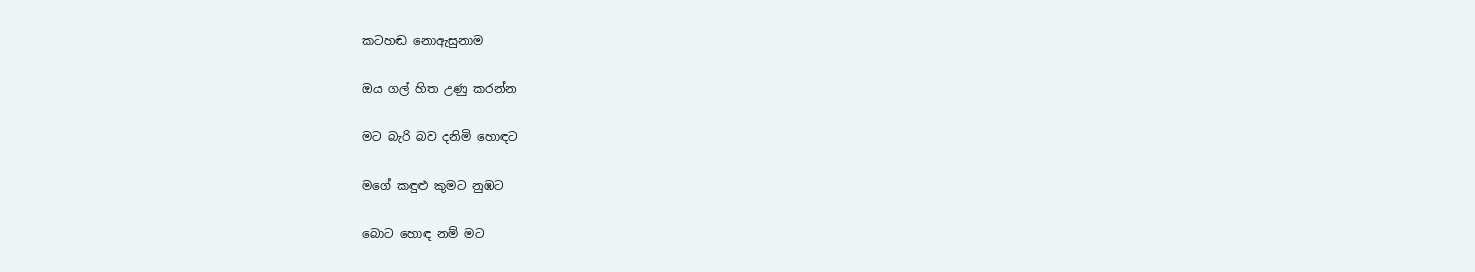කටහඬ නොඇසුනාම

ඔය ගල් හිත උණු කරන්න

මට බැරි බව දනිමි හොඳට

මගේ කඳුළු කුමට නුඹට

බොට හොඳ නම් මට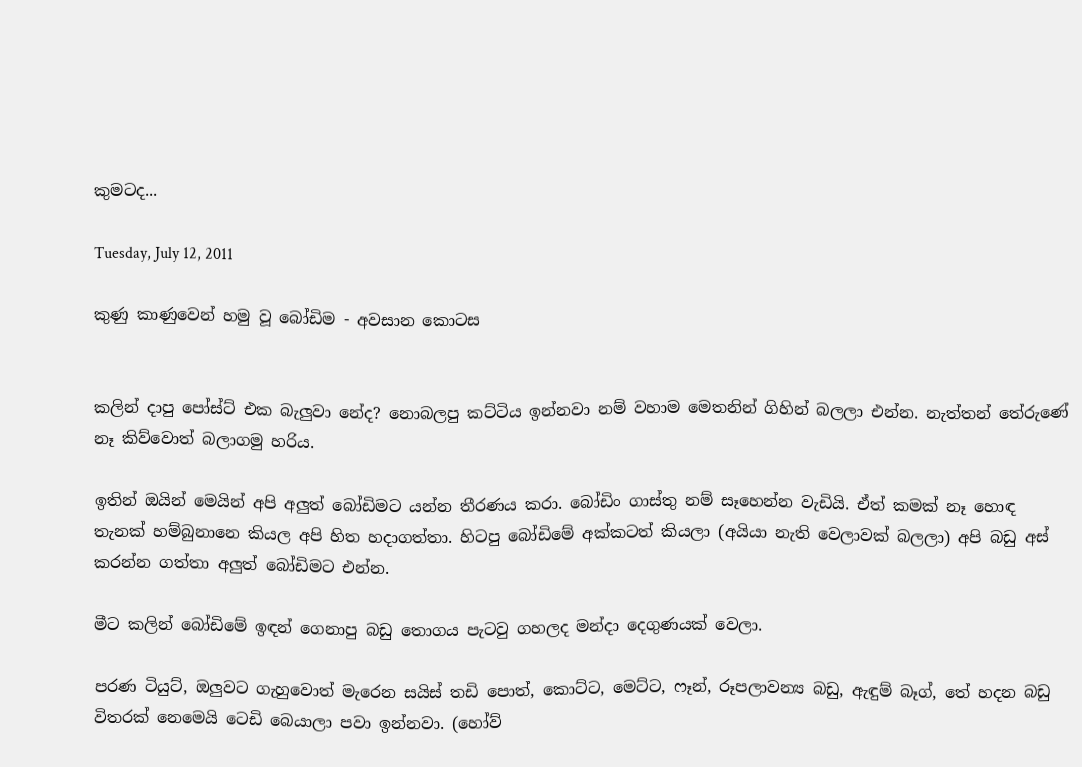කුමටද...

Tuesday, July 12, 2011

කුණු කාණුවෙන් හමු වූ බෝඩිම - අවසාන කොටස


කලින් දාපු පෝස්ට් එක බැලුවා නේද? නොබලපු කට්ටිය ඉන්නවා නම් වහාම මෙතනින් ගිහින් බලලා එන්න. නැත්තන් තේරුණේ නෑ කිව්වොත් බලාගමු හරිය.

ඉතින් ඔයින් මෙයින් අපි අලුත් බෝඩිමට යන්න තීරණය කරා. බෝඩිං ගාස්තු නම් සෑහෙන්න වැඩියි. ඒත් කමක් නෑ හොඳ තැනක් හම්බුනානෙ කියල අපි හිත හදාගත්තා. හිටපු බෝඩිමේ අක්කටත් කියලා (අයියා නැති වෙලාවක් බලලා) අපි බඩු අස් කරන්න ගත්තා අලුත් බෝඩිමට එන්න.

මීට කලින් බෝඩිමේ ඉඳන් ගෙනාපු බඩු තොගය පැටවු ගහලද මන්දා දෙගුණයක් වෙලා.

පරණ ටියුට්, ඔලුවට ගැහුවොත් මැරෙන සයිස් තඩි පොත්, කොට්ට, මෙට්ට, ෆෑන්, රූපලාවන්‍ය බඩු, ඇඳුම් බෑග්, තේ හදන බඩු විතරක් නෙමෙයි ටෙඩි බෙයාලා පවා ඉන්නවා. (හෝව්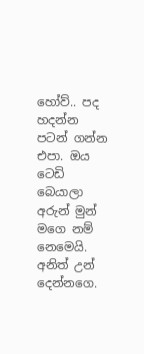හෝව්.. පද හදන්න පටන් ගන්න එපා. ඔය ටෙඩි බෙයාලා අරුන් මුන් මගෙ නම් නෙමෙයි. අනිත් උන් දෙන්නගෙ.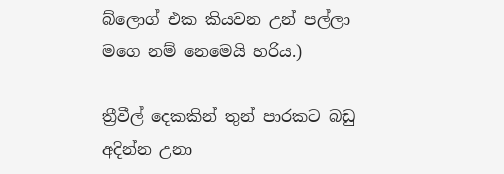බ්ලොග් එක කියවන උන් පල්ලා මගෙ නම් නෙමෙයි හරිය.)

ත්‍රීවීල් දෙකකින් තුන් පාරකට බඩු අදින්න උනා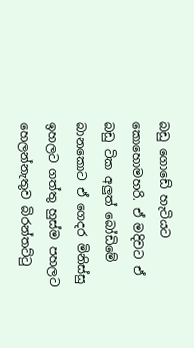බඩු ගොඩේ හැටියට කොහොමහරි. ඒ මදිවට ඒ බඩු ටික අලුත් බෝඩිමේ බානකොට ඒ ගෙදර මිනිස්සු ඉහලට ගත්තු හුස්ම පහලට හෙලන්නැතුව බිරන්තට්ටු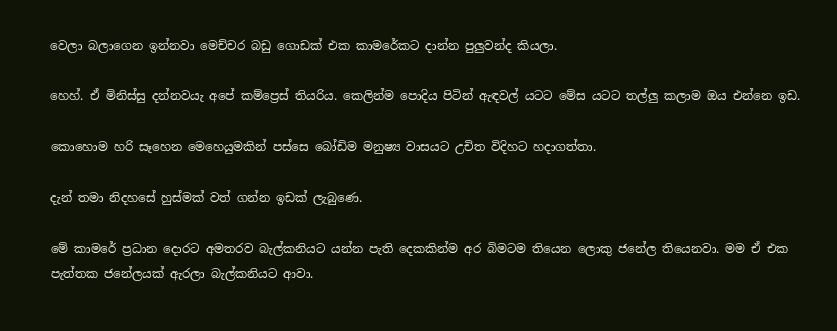වෙලා බලාගෙන ඉන්නවා මෙච්චර බඩු ගොඩක් එක කාමරේකට දාන්න පුලුවන්ද කියලා.

හෙහ්. ඒ මිනිස්සු දන්නවයැ අපේ කම්ප්‍රෙස් තියරිය. කෙලින්ම පොදිය පිටින් ඇඳවල් යටට මේස යටට තල්ලු කලාම ඔය එන්නෙ ඉඩ.

කොහොම හරි සෑහෙන මෙහෙයුමකින් පස්සෙ බෝඩිම මනුෂ්‍ය වාසයට උචිත විදිහට හදාගත්තා.

දැන් තමා නිදහසේ හුස්මක් වත් ගන්න ඉඩක් ලැබුණෙ.

මේ කාමරේ ප්‍රධාන දොරට අමතරව බැල්කනියට යන්න පැති දෙකකින්ම අර බිමටම තියෙන ලොකු ජනේල තියෙනවා. මම ඒ එක පැත්තක ජනේලයක් ඇරලා බැල්කනියට ආවා.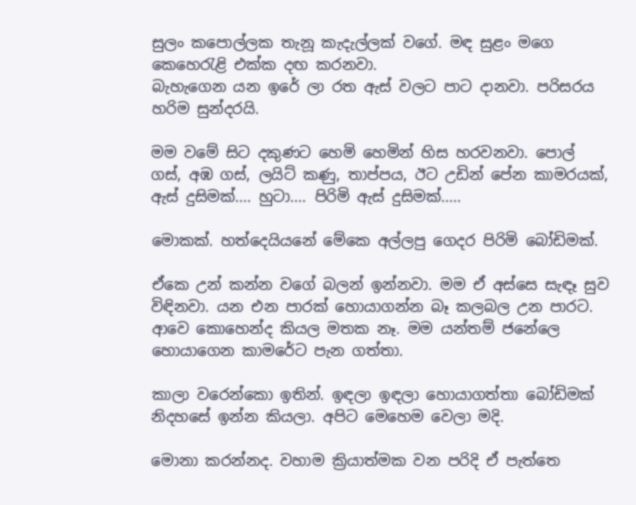සුලං කපොල්ලක තැනූ කැදැල්ලක් වගේ. මඳ සුළං මගෙ කෙහෙරැළි එක්ක දඟ කරනවා.
බැහැගෙන යන ඉරේ ලා රත ඇස් වලට පාට දානවා. පරිසරය හරිම සුන්දරයි.

මම වමේ සිට දකුණට හෙමි හෙමින් හිස හරවනවා. පොල් ගස්, අඹ ගස්, ලයිට් කණු, තාප්පය, ඊට උඩින් පේන කාමරයක්, ඇස් දුසිමක්.... හුටා.... පිරිමි ඇස් දුසිමක්.....

මොකක්. හත්දෙයියනේ මේකෙ අල්ලපු ගෙදර පිරිමි බෝඩිමක්.

ඒකෙ උන් කන්න වගේ බලන් ඉන්නවා. මම ඒ අස්සෙ සැඳෑ සුව විඳිනවා. යන එන පාරක් හොයාගන්න බෑ කලබල උන පාරට. ආවෙ කොහෙන්ද කියල මතක නෑ. මම යන්තම් ජනේලෙ හොයාගෙන කාමරේට පැන ගත්තා.

කාලා වරෙන්කො ඉතින්. ඉඳලා ඉඳලා හොයාගත්තා බෝඩිමක් නිදහසේ ඉන්න කියලා. අපිට මෙහෙම වෙලා මදි.

මොනා කරන්නද. වහාම ක්‍රියාත්මක වන පරිදි ඒ පැත්තෙ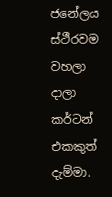ජනේලය ස්ථීරවම වහලා දාලා කර්ටන් එකකුත් දැම්මා.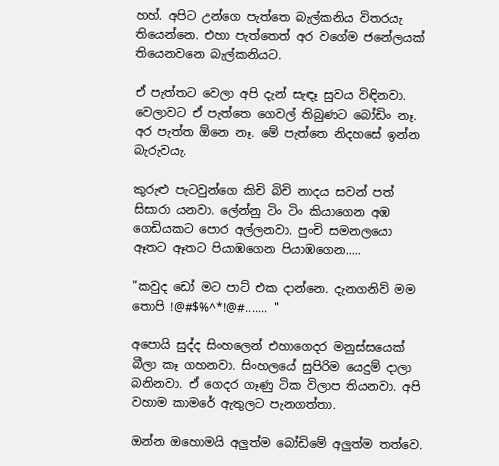හහ්. අපිට උන්ගෙ පැත්තෙ බැල්කනිය විතරයැ තියෙන්නෙ. එහා පැත්තෙත් අර වගේම ජනේලයක් තියෙනවනෙ බැල්කනියට.

ඒ පැත්තට වෙලා අපි දැන් සැඳෑ සුවය විඳිනවා. වෙලාවට ඒ පැත්තෙ ගෙවල් තිබුණට බෝඩිං නෑ. අර පැත්ත ඕනෙ නෑ. මේ පැත්තෙ නිදහසේ ඉන්න බැරුවයැ.

කුරුළු පැටවුන්ගෙ කිචි බිචි නාදය සවන් පත් සිසාරා යනවා. ලේන්නු ටිං ටිං කියාගෙන අඹ ගෙඩියකට පොර අල්ලනවා. පුංචි සමනලයො ඈතට ඈතට පියාඹගෙන පියාඹගෙන.....

"කවුද ඩෝ මට පාට් එක දාන්නෙ. දැනගනිව් මම තොපි !@#$%^*!@#....... "

අපොයි සුද්ද සිංහලෙන් එහාගෙදර මනුස්සයෙක් බීලා කෑ ගහනවා. සිංහලයේ සුපිරිම යෙදුම් දාලා බනිනවා. ඒ ගෙදර ගෑණු ටික විලාප තියනවා. අපි වහාම කාමරේ ඇතුලට පැනගත්තා.

ඔන්න ඔහොමයි අලුත්ම බෝඩිමේ අලුත්ම තත්වෙ.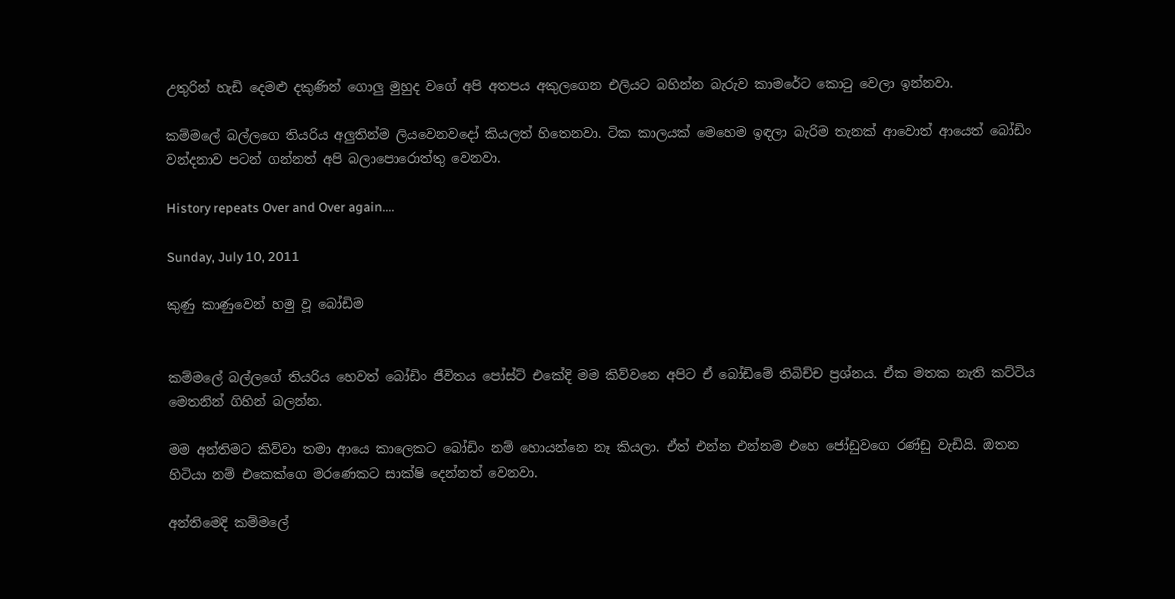උතුරින් හැඩි දෙමළු දකුණින් ගොලු මුහුද වගේ අපි අතපය අකුලගෙන එලියට බහින්න බැරුව කාමරේට කොටු වෙලා ඉන්නවා.

කම්මලේ බල්ලගෙ තියරිය අලුතින්ම ලියවෙනවදෝ කියලත් හිතෙනවා. ටික කාලයක් මෙහෙම ඉඳලා බැරිම තැනක් ආවොත් ආයෙත් බෝඩිං වන්දනාව පටන් ගන්නත් අපි බලාපොරොත්තු වෙනවා.

History repeats Over and Over again....

Sunday, July 10, 2011

කුණු කාණුවෙන් හමු වූ බෝඩිම


කම්මලේ බල්ලගේ තියරිය හෙවත් බෝඩිං ජීවිතය පෝස්ට් එකේදි මම කිව්වනෙ අපිට ඒ බෝඩිමේ තිබිච්ච ප්‍රශ්නය. ඒක මතක නැති කට්ටිය මෙතනින් ගිහින් බලන්න.

මම අන්තිමට කිව්වා තමා ආයෙ කාලෙකට බෝඩිං නම් හොයන්නෙ නෑ කියලා. ඒත් එන්න එන්නම එහෙ ජෝඩුවගෙ රණ්ඩු වැඩියි. ඔතන හිටියා නම් එකෙක්ගෙ මරණෙකට සාක්ෂි දෙන්නත් වෙනවා.

අන්තිමෙදි කම්මලේ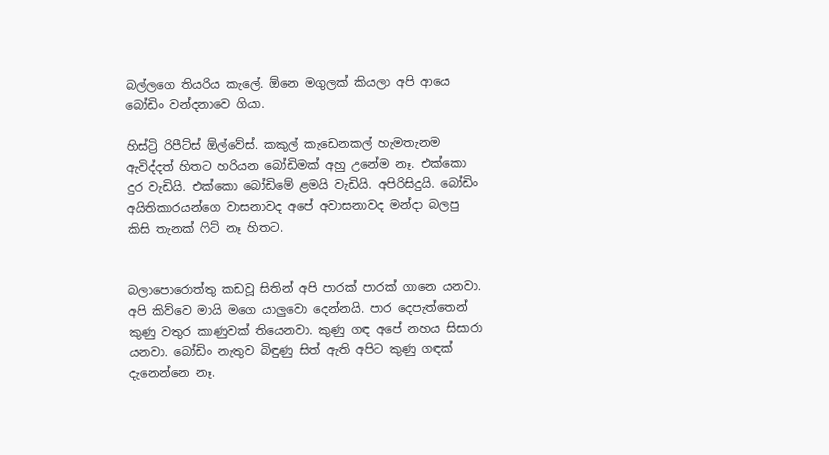බල්ලගෙ තියරිය කැලේ. ඕනෙ මගුලක් කියලා අපි ආයෙ බෝඩිං වන්දනාවෙ ගියා.

හිස්ට්‍රි රිපීට්ස් ඕල්වේස්. කකුල් කැඩෙනකල් හැමතැනම ඇවිද්දත් හිතට හරියන බෝඩිමක් අහු උනේම නෑ. එක්කො දුර වැඩියි. එක්කො බෝඩිමේ ළමයි වැඩියි. අපිරිසිදුයි. බෝඩිං අයිතිකාරයන්ගෙ වාසනාවද අපේ අවාසනාවද මන්දා බලපු කිසි තැනක් ෆිට් නෑ හිතට.


බලාපොරොත්තු කඩවූ සිතින් අපි පාරක් පාරක් ගානෙ යනවා. අපි කිව්වෙ මායි මගෙ යාලුවො දෙන්නයි. පාර දෙපැත්තෙන් කුණු වතුර කාණුවක් තියෙනවා. කුණු ගඳ අපේ නහය සිසාරා යනවා. බෝඩිං නැතුව බිඳුණු සිත් ඇති අපිට කුණු ගඳක් දැනෙන්නෙ නෑ.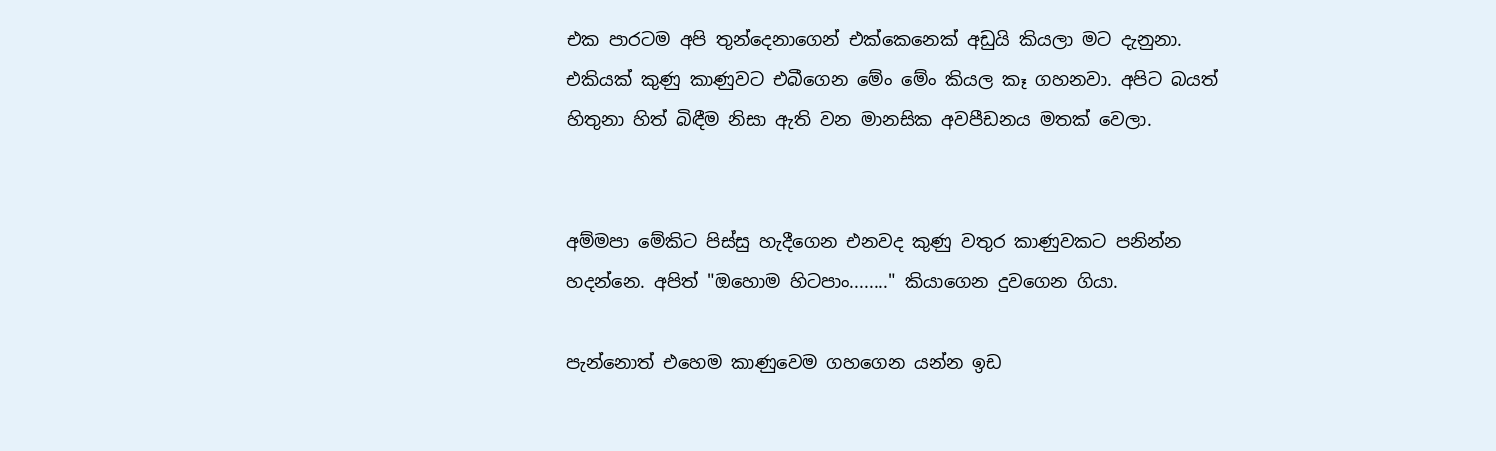එක පාරටම අපි තුන්දෙනාගෙන් එක්කෙනෙක් අඩුයි කියලා මට දැනුනා. එකියක් කුණු කාණුවට එබීගෙන මේං මේං කියල කෑ ගහනවා. අපිට බයත් හිතුනා හිත් බිඳීම නිසා ඇති වන මානසික අවපීඩනය මතක් වෙලා.


අම්මපා මේකිට පිස්සු හැදීගෙන එනවද කුණු වතුර කාණුවකට පනින්න හදන්නෙ. අපිත් "ඔහොම හිටපාං........" කියාගෙන දුවගෙන ගියා.

පැන්නොත් එහෙම කාණුවෙම ගහගෙන යන්න ඉඩ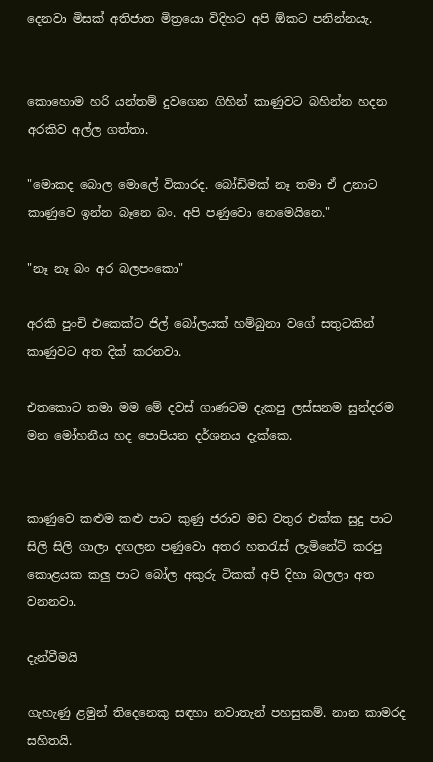දෙනවා මිසක් අතිජාත මිත්‍රයො විදිහට අපි ඕකට පනින්නයැ.


කොහොම හරි යන්තම් දුවගෙන ගිහින් කාණුවට බහින්න හදන අරකිව අල්ල ගත්තා.

"මොකද බොල මොලේ විකාරද. බෝඩිමක් නෑ තමා ඒ උනාට කාණුවෙ ඉන්න බෑනෙ බං. අපි පණුවො නෙමෙයිනෙ."

"නෑ නෑ බං අර බලපංකො"

අරකි පුංචි එකෙක්ට ජිල් බෝලයක් හම්බුනා වගේ සතුටකින් කාණුවට අත දික් කරනවා.

එතකොට තමා මම මේ දවස් ගාණටම දැකපු ලස්සනම සුන්දරම මන මෝහනීය හද පොපියන දර්ශනය දැක්කෙ.


කාණුවෙ කළුම කළු පාට කුණු ජරාව මඩ වතුර එක්ක සුදු පාට සිලි සිලි ගාලා දඟලන පණුවො අතර හතරැස් ලැමිනේට් කරපු කොළයක කලු පාට බෝල අකුරු ටිකක් අපි දිහා බලලා අත වනනවා.

දැන්වීමයි

ගැහැණු ළමුන් තිදෙනෙකු සඳහා නවාතැන් පහසුකම්. නාන කාමරද සහිතයි.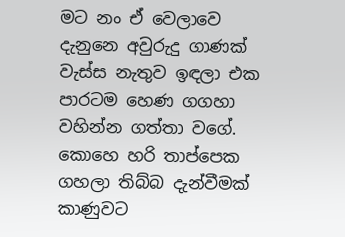මට නං ඒ වෙලාවෙ දැනුනෙ අවුරුදු ගාණක් වැස්ස නැතුව ඉඳලා එක පාරටම හෙණ ගගහා වහින්න ගත්තා වගේ. කොහෙ හරි තාප්පෙක ගහලා තිබ්බ දැන්වීමක් කාණුවට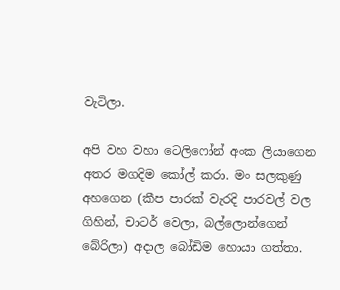වැටිලා.

අපි වහ වහා ටෙලිෆෝන් අංක ලියාගෙන අතර මගදිම කෝල් කරා. මං සලකුණු අහගෙන (කීප පාරක් වැරදි පාරවල් වල ගිහින්, චාටර් වෙලා, බල්ලොන්ගෙන් බේරිලා) අදාල බෝඩිම හොයා ගත්තා.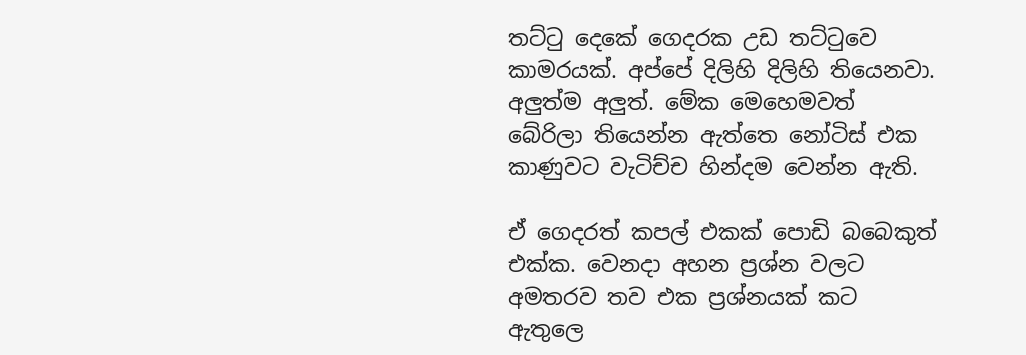තට්ටු දෙකේ ගෙදරක උඩ තට්ටුවෙ කාමරයක්. අප්පේ දිලිහි දිලිහි තියෙනවා. අලුත්ම අලුත්. මේක මෙහෙමවත් බේරිලා තියෙන්න ඇත්තෙ නෝටිස් එක කාණුවට වැටිච්ච හින්දම වෙන්න ඇති.

ඒ ගෙදරත් කපල් එකක් පොඩි බබෙකුත් එක්ක. වෙනදා අහන ප්‍රශ්න වලට අමතරව තව එක ප්‍රශ්නයක් කට ඇතුලෙ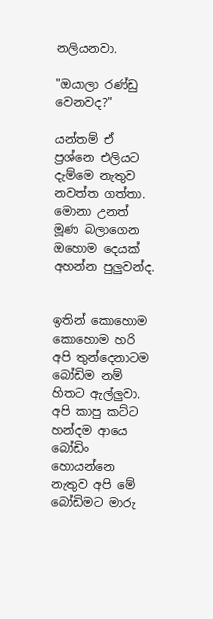නලියනවා.

"ඔයාලා රණ්ඩු වෙනවද?"

යන්තම් ඒ ප්‍රශ්නෙ එලියට දැම්මෙ නැතුව නවත්ත ගත්තා. මොනා උනත් මූණ බලාගෙන ඔහොම දෙයක් අහන්න පුලුවන්ද.


ඉතින් කොහොම කොහොම හරි අපි තුන්දෙනාටම බෝඩිම නම් හිතට ඇල්ලුවා. අපි කාපු කට්ට හන්දම ආයෙ බෝඩිං හොයන්නෙ නැතුව අපි මේ බෝඩිමට මාරු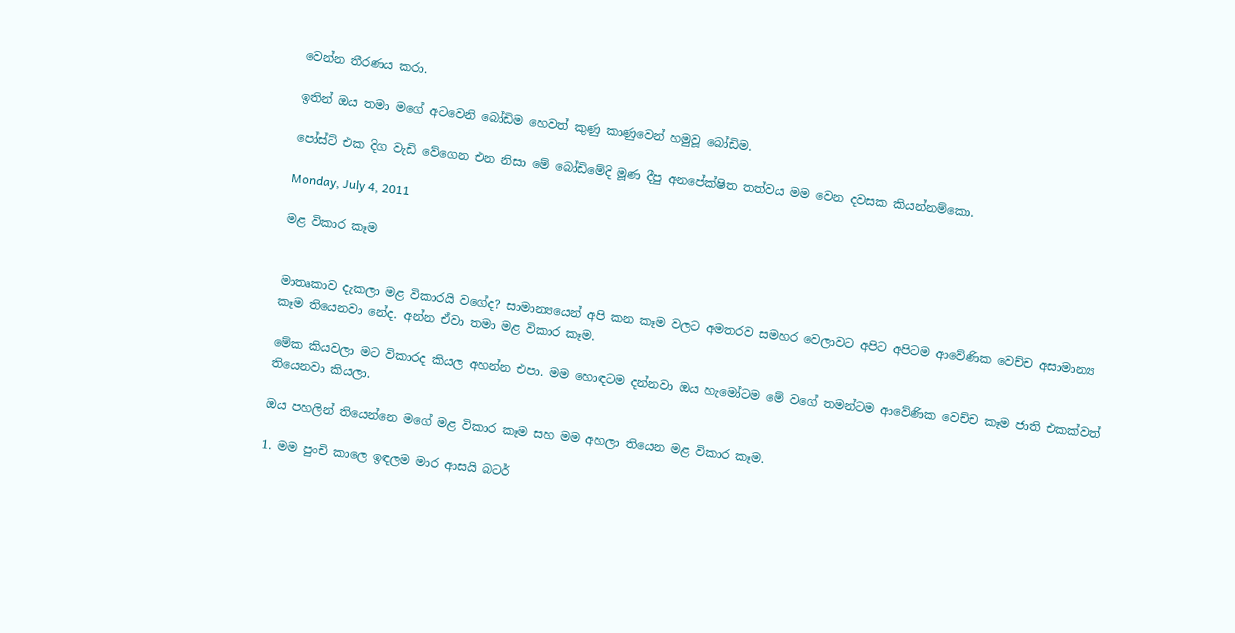වෙන්න තීරණය කරා.

ඉතින් ඔය තමා මගේ අටවෙනි බෝඩිම හෙවත් කුණු කාණුවෙන් හමුවූ බෝඩිම.

පෝස්ට් එක දිග වැඩි වේගෙන එන නිසා මේ බෝඩිමේදි මූණ දීපු අනපේක්ෂිත තත්වය මම වෙන දවසක කියන්නම්කො.

Monday, July 4, 2011

මළ විකාර කෑම


මාතෘකාව දැකලා මළ විකාරයි වගේද? සාමාන්‍යයෙන් අපි කන කෑම වලට අමතරව සමහර වෙලාවට අපිට අපිටම ආවේණික වෙච්ච අසාමාන්‍ය කෑම තියෙනවා නේද. අන්න ඒවා තමා මළ විකාර කෑම.

මේක කියවලා මට විකාරද කියල අහන්න එපා. මම හොඳටම දන්නවා ඔය හැමෝටම මේ වගේ තමන්ටම ආවේණික වෙච්ච කෑම ජාති එකක්වත් තියෙනවා කියලා.

ඔය පහලින් තියෙන්නෙ මගේ මළ විකාර කෑම සහ මම අහලා තියෙන මළ විකාර කෑම.

1. මම පුංචි කාලෙ ඉඳලම මාර ආසයි බටර්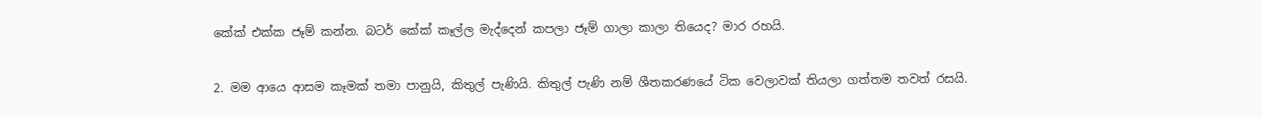කේක් එක්ක ජෑම් කන්න. බටර් කේක් කෑල්ල මැද්දෙන් කපලා ජෑම් ගාලා කාලා තියෙද? මාර රහයි.

2. මම ආයෙ ආසම කෑමක් තමා පානුයි, කිතුල් පැණියි. කිතුල් පැණි නම් ශීතකරණයේ ටික වෙලාවක් තියලා ගත්තම තවත් රසයි.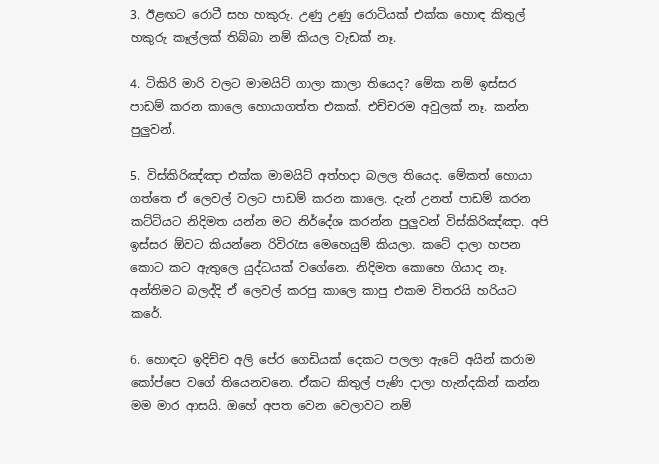3. ඊළඟට රොටී සහ හකුරු. උණු උණු රොටියක් එක්ක හොඳ කිතුල් හකුරු කෑල්ලක් තිබ්බා නම් කියල වැඩක් නෑ.

4. ටිකිරි මාරි වලට මාමයිට් ගාලා කාලා තියෙද? මේක නම් ඉස්සර පාඩම් කරන කාලෙ හොයාගත්ත එකක්. එච්චරම අවුලක් නෑ. කන්න පුලුවන්.

5. විස්කිරිඤ්ඤා එක්ක මාමයිට් අත්හදා බලල තියෙද. මේකත් හොයා ගත්තෙ ඒ ලෙවල් වලට පාඩම් කරන කාලෙ. දැන් උනත් පාඩම් කරන කට්ටියට නිදිමත යන්න මට නිර්දේශ කරන්න පුලුවන් විස්කිරිඤ්ඤා. අපි ඉස්සර ඕවට කියන්නෙ රිවිරැස මෙහෙයුම් කියලා. කටේ දාලා හපන කොට කට ඇතුලෙ යුද්ධයක් වගේනෙ. නිදිමත කොහෙ ගියාද නෑ. අන්තිමට බලද්දි ඒ ලෙවල් කරපු කාලෙ කාපු එකම විතරයි හරියට කරේ.

6. හොඳට ඉදිච්ච අලි පේර ගෙඩියක් දෙකට පලලා ඇටේ අයින් කරාම කෝප්පෙ වගේ තියෙනවනෙ. ඒකට කිතුල් පැණි දාලා හැන්දකින් කන්න මම මාර ආසයි. ඔහේ අපත වෙන වෙලාවට නම්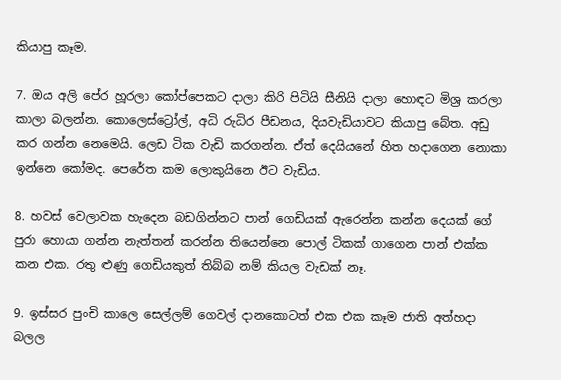කියාපු කෑම.

7. ඔය අලි පේර හූරලා කෝප්පෙකට දාලා කිරි පිටියි සීනියි දාලා හොඳට මිශ්‍ර කරලා කාලා බලන්න. කොලෙස්ට්‍රෝල්, අධි රුධිර පීඩනය, දියවැඩියාවට කියාපු බේත. අඩු කර ගන්න නෙමෙයි. ලෙඩ ටික වැඩි කරගන්න. ඒත් දෙයියනේ හිත හදාගෙන නොකා ඉන්නෙ කෝමද. පෙරේත කම ලොකුයිනෙ ඊට වැඩිය.

8. හවස් වෙලාවක හැදෙන බඩගින්නට පාන් ගෙඩියක් ඇරෙන්න කන්න දෙයක් ගේ පුරා හොයා ගන්න නැත්තන් කරන්න තියෙන්නෙ පොල් ටිකක් ගාගෙන පාන් එක්ක කන එක. රතු ළුණු ගෙඩියකුත් තිබ්බ නම් කියල වැඩක් නෑ.

9. ඉස්සර පුංචි කාලෙ සෙල්ලම් ගෙවල් දානකොටත් එක එක කෑම ජාති අත්හදා බලල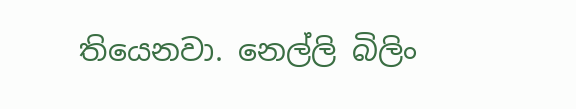තියෙනවා. නෙල්ලි බිලිං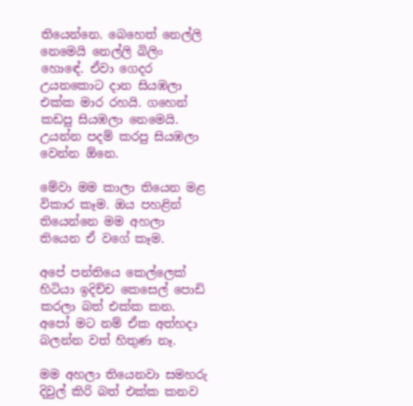තියෙන්නෙ. බෙහෙත් නෙල්ලි නෙමෙයි නෙල්ලි බිලිං හොඳේ. ඒවා ගෙදර උයනකොට දාන සියඹලා එක්ක මාර රහයි. ගහෙන් කඩපු සියඹලා නෙමෙයි. උයන්න පදම් කරපු සියඹලා වෙන්න ඕනෙ.

මේවා මම කාලා තියෙන මළ විකාර කෑම. ඔය පහළින් තියෙන්නෙ මම අහලා තියෙන ඒ වගේ කෑම.

අපේ පන්තියෙ කෙල්ලෙක් හිටියා ඉදිච්ච කෙසෙල් පොඩි කරලා බත් එක්ක කන. අපෝ මට නම් ඒක අත්හදා බලන්න වත් හිතුණ නෑ.

මම අහලා තියෙනවා සමහරු දිවුල් කිරි බත් එක්ක කනව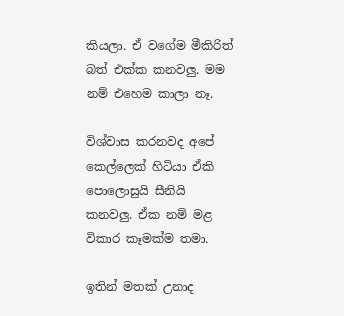කියලා. ඒ වගේම මීකිරිත් බත් එක්ක කනවලු. මම නම් එහෙම කාලා නෑ.

විශ්වාස කරනවද අපේ කෙල්ලෙක් හිටියා ඒකි පොලොසුයි සීනියි කනවලු. ඒක නම් මළ විකාර කෑමක්ම තමා.

ඉතින් මතක් උනාද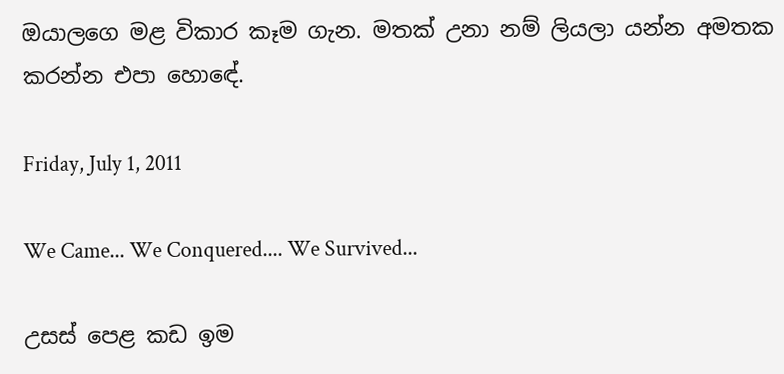ඔයාලගෙ මළ විකාර කෑම ගැන. මතක් උනා නම් ලියලා යන්න අමතක කරන්න එපා හොඳේ.

Friday, July 1, 2011

We Came... We Conquered.... We Survived...

උසස් පෙළ කඩ ඉම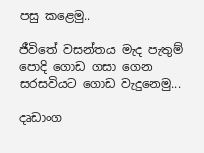පසු කළෙමු..

ජීවිතේ වසන්තය මැද පැතුම් පොදි ගොඩ ගසා ගෙන සරසවියට ගොඩ වැදුනෙමු...

දෘඩාංග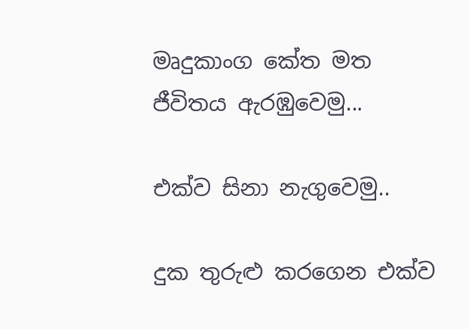මෘදුකාංග කේත මත ජීවිතය ඇරඹුවෙමු...

එක්ව සිනා නැගුවෙමු..

දුක තුරුළු කරගෙන එක්ව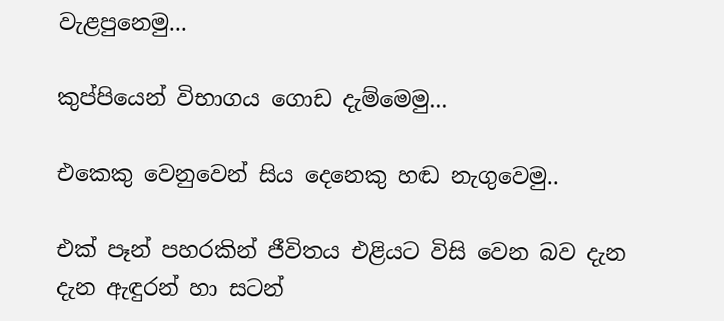වැළපුනෙමු...

කුප්පියෙන් විභාගය ගොඩ දැම්මෙමු...

එකෙකු වෙනුවෙන් සිය දෙනෙකු හඬ නැගුවෙමු..

එක් පෑන් පහරකින් ජීවිතය එළියට විසි වෙන බව දැන දැන ඇඳුරන් හා සටන්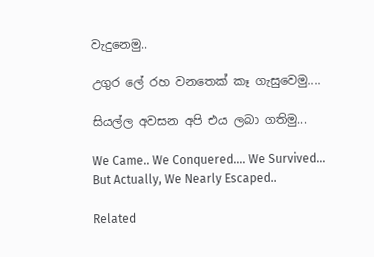වැදුනෙමු..

උගුර ලේ රහ වනතෙක් කෑ ගැසුවෙමු....

සියල්ල අවසන අපි එය ලබා ගතිමු...

We Came.. We Conquered.... We Survived...
But Actually, We Nearly Escaped..

Related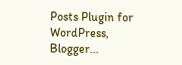Posts Plugin for WordPress, Blogger...